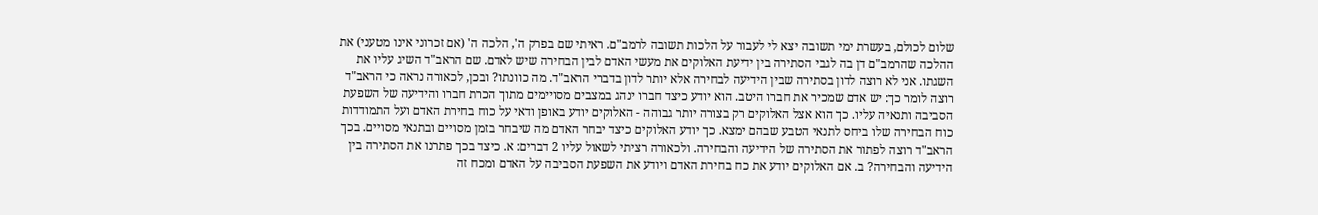שלום לכולם, בעשרת ימי תשובה יצא לי לעבור על הלכות תשובה לרמב"ם. ראיתי שם בפרק ה', הלכה ה' (אם זכרוני אינו מטעני) את ההלכה שהרמב"ם דן בה לגבי הסתירה בין ידיעת האלוקים את מעשי האדם לבין הבחירה שיש לאדם. שם הראב"ד השיג עליו את השגתו. אני לא רוצה לדון בסתירה שבין הידיעה לבחירה אלא יותר לדון בדברי הראב"ד. מה כוונתו? ובכן, לכאורה נראה כי הראב"ד רוצה לומר כך: יש אדם שמכיר את חברו היטב. הוא יודע כיצד חברו ינהג במצבים מסויימים מתוך הכרת חברו והידיעה של השפעת הסביבה ותנאיה עליו. כך הוא אצל האלוקים רק בצורה יותר גבוהה - האלוקים יודע באופן ודאי על כוח בחירת האדם ועל התמודדות כוח הבחירה שלו ביחס לתנאי הטבע שבהם ימצא. כך יודע האלוקים כיצד יבחר האדם מה שיבחר בזמן מסויים ובתנאי מסויים. בכך הראב"ד רוצה לפתור את הסתירה של הידיעה והבחירה. ולכאורה רציתי לשאול עליו 2 דברים: א. כיצד בכך פתרנו את הסתירה בין הידיעה והבחירה? ב. אם האלוקים יודע את כח בחירת האדם ויודע את השפעת הסביבה על האדם ומכח זה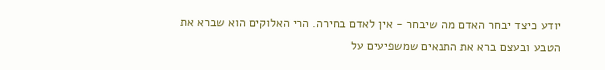יודע כיצד יבחר האדם מה שיבחר - אין לאדם בחירה. הרי האלוקים הוא שברא את הטבע ובעצם ברא את התנאים שמשפיעים על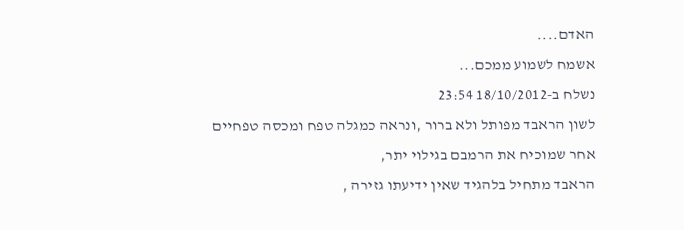האדם....
אשמח לשמוע ממכם...
נשלח ב-18/10/2012 23:54
לשון הראבד מפותל ולא ברור ,ונראה כמגלה טפח ומכסה טפחיים אחר שמוכיח את הרמבם בגילוי יתר,
הראבד מתחיל בלהגיד שאין ידיעתו גזירה ,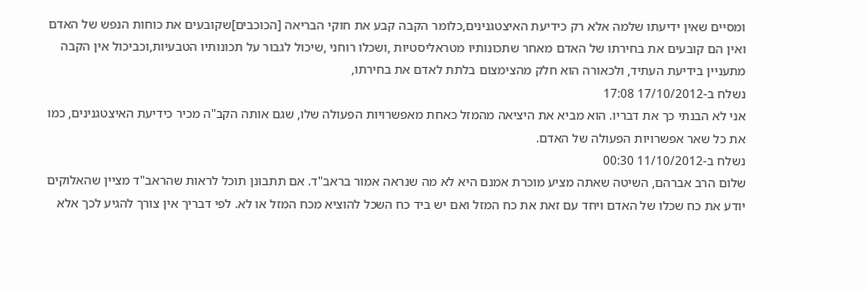ומסיים שאין ידיעתו שלמה אלא רק כידיעת האיצטגנינים,כלומר הקבה קבע את חוקי הבריאה [הכוכבים]שקובעים את כוחות הנפש של האדם ואין הם קובעים את בחירתו של האדם מאחר שתכונותיו מטראליסטיות ,ושכלו רוחני ,שיכול לגבור על תכונותיו הטבעיות,וכביכול אין הקבה מתעניין בידיעת העתיד, ולכאורה הוא חלק מהצימצום בלתת לאדם את בחירתו,
נשלח ב-17/10/2012 17:08
אני לא הבנתי כך את דבריו. הוא מביא את היציאה מהמזל כאחת מאפשרויות הפעולה שלו, שגם אותה הקב"ה מכיר כידיעת האיצטגנינים, כמו את כל שאר אפשרויות הפעולה של האדם.
נשלח ב-11/10/2012 00:30
שלום הרב אברהם, השיטה שאתה מציע מוכרת אמנם היא לא מה שנראה אמור בראב"ד. אם תתבונן תוכל לראות שהראב"ד מציין שהאלוקים יודע את כח שכלו של האדם ויחד עם זאת את כח המזל ואם יש ביד כח השכל להוציא מכח המזל או לא. לפי דבריך אין צורך להגיע לכך אלא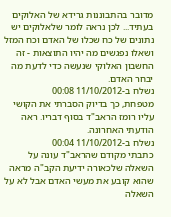מדובר בהתבוננות גרידא של האלוקים בעתיד... לכן נראה לומר שלאלוקים יש נתונים של כח שכלו של האדם וכח המזל ושאלו נפגשים מה יהיו התוצאות - זה החשבון האלוקי שנעשה כדי לדעת מה יבחר האדם.
נשלח ב-11/10/2012 00:08
מטפחת, כך בדיוק הסברתי את הקושי עליו רומז הראב"ד בסוף דבריו. ראה הודעתי האחרונה.
נשלח ב-11/10/2012 00:04
כתבתי מקודם שהראב"ד עונה על השאלה שלכאורה ידיעת הקב"ה מראה שהוא קובע את מעשי האדם אבל לא על השאלה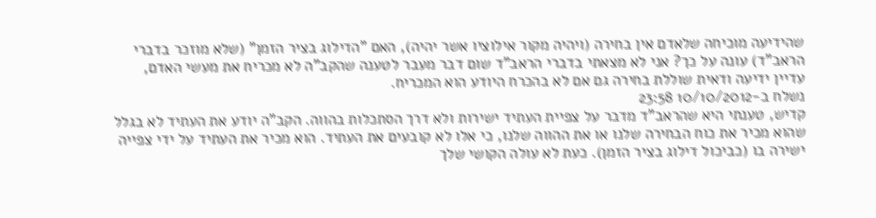שהידיעה מוכיחה שלאדם אין בחירה (ויהיה מקור אילוציו אשר יהיה), האם "הדילוג בציר הזמן" (שלא מוזכר בדברי הראב"ד) עונה על כך? אני לא מצאתי בדברי הראב"ד שום דבר מעבר לטענה שהקב"ה לא מכריח את מעשי האדם, עדיין ידיעה ודאית שוללת בחירה גם אם לא בהכרח היודע הוא המכריח.
נשלח ב-10/10/2012 23:58
קדיש, טענתי היא שהראב"ד מדבר על צפיית העתיד ישירות ולא דרך הסתכלות בהווה. הקב"ה יודע את העתיד לא בגלל שהוא מכיר את כוח הבחירה שלנו או את ההווה שלנו, כי אלו לא קובעים את העתיד. הוא מכיר את העתיד על ידי צפייה ישירה בו (כביכול דילוג בציר הזמן). כעת לא עולה הקושי שלך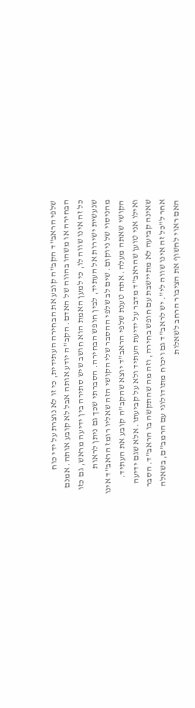שלפי הראב"ד הקב"ה קובע את הבחירה העתידית, כי זו לא נוצרת על ידי כוח הבחירה או משהו בהווה של האדם. הקב"ה יודע אותה אבל לא קובע אותה. אמנם כל זה אינו שווה לו, כי למען האמת הוא חושב שיש סתירה בין ידיעה מראש, גם כזו שנעשית ישירות אל העתיד, לבין חופש הבחירה. הסברתי שכך גם ניתן לראות מהניסוי של ניוקום. שים לב שלפי ההסבר שלי הקושי הזה שאליו רומז הראב"ד אינו הקושי שאתה מעלה. אתה טענת שלפי הראב"ד יוצא שהקב"ה קובע את העתיד. ואילו אני טוען שהראב"ד מדבר על ידיעת העתיד ולא על קביעתו. אלא שגם ידיעה שאינה קביעה לא מתיישבת עם חופש בחירה, וזה מה שהתקשה בו הראב"ד. הסבר אחר ל"כל זה אינו שווה לי". יש לראב"ד גם ויכוח מתודולוגי עם הרמב"ם, בשאלה האם ראוי לחשוף את הציבור הרחב לשאלות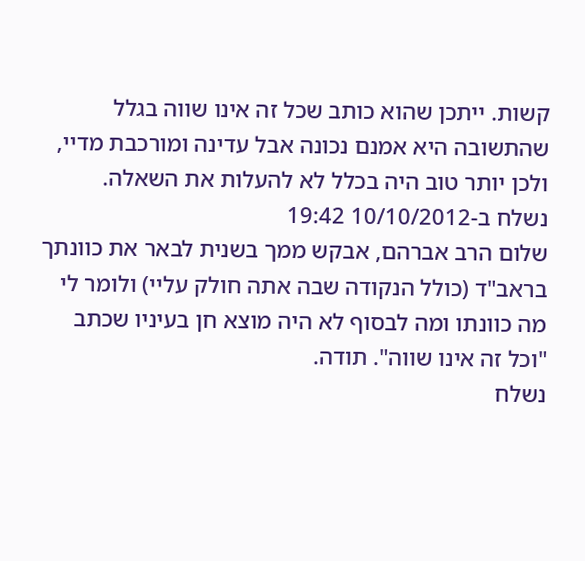קשות. ייתכן שהוא כותב שכל זה אינו שווה בגלל שהתשובה היא אמנם נכונה אבל עדינה ומורכבת מדיי, ולכן יותר טוב היה בכלל לא להעלות את השאלה.
נשלח ב-10/10/2012 19:42
שלום הרב אברהם, אבקש ממך בשנית לבאר את כוונתך בראב"ד (כולל הנקודה שבה אתה חולק עליי) ולומר לי מה כוונתו ומה לבסוף לא היה מוצא חן בעיניו שכתב "וכל זה אינו שווה". תודה.
נשלח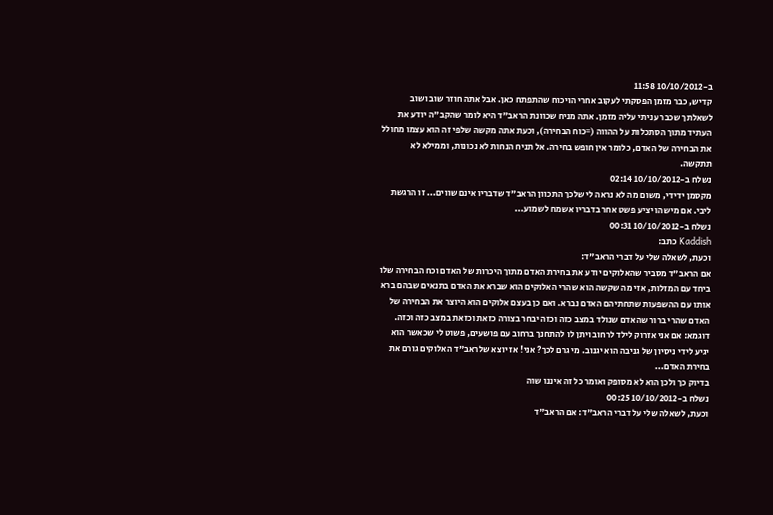ב-10/10/2012 11:58
קדיש, כבר מזמן הפסקתי לעקוב אחרי הויכוח שהתפתח כאן. אבל אתה חוזר שוב ושוב לשאלתך שכבר עניתי עליה מזמן. אתה מניח שכוונת הראב"ד היא לומר שהקב"ה יודע את העתיד מתוך הסתכלות על ההווה (=כוח הבחירה), וכעת אתה מקשה שלפי זה הוא עצמו מחולל את הבחירה של האדם, כלומר אין חופש בחירה. אל תניח הנחות לא נכונות, וממילא לא תתקשה.
נשלח ב-10/10/2012 02:14
מקסמן ידידי, משום מה לא נראה לי שלכך התכוון הראב"ד שדבריו אינם שווים... זו הרגשת ליבי. אם מישהו יציע פשט אחר בדבריו אשמח לשמוע...
נשלח ב-10/10/2012 00:31
Kaddish כתב:
וכעת, לשאלה שלי על דברי הראב"ד:
אם הראב"ד מסביר שהאלוקים יודע את בחירת האדם מתוך היכרות של האדם וכח הבחירה שלו ביחד עם המזלות, אזי מה שקשה הוא שהרי האלוקים הוא שברא את האדם בתנאים שבהם ברא אותו עם ההשפעות שתחתיהם האדם נברא. ואם כן בעצם אלוקים הוא היוצר את הבחירה של האדם שהרי ברור שהאדם שנולד במצב כזה וכזה יבחר בצורה כזאת וכזאת במצב כזה וכזה.
דוגמא: אם אני אזרוק לילד לרחוב ויתן לו להתחנך ברחוב עם פושעים, פשוט לי שכאשר הוא יגיע לידי ניסיון של גניבה הוא יגנוב. מי גרם לכך? אני! אז יוצא שלראב"ד האלוקים גורם את בחירת האדם...
בדיוק כך ולכן הוא לא מסופק ואומר כל זה איננו שוה
נשלח ב-10/10/2012 00:25
וכעת, לשאלה שלי על דברי הראב"ד: אם הראב"ד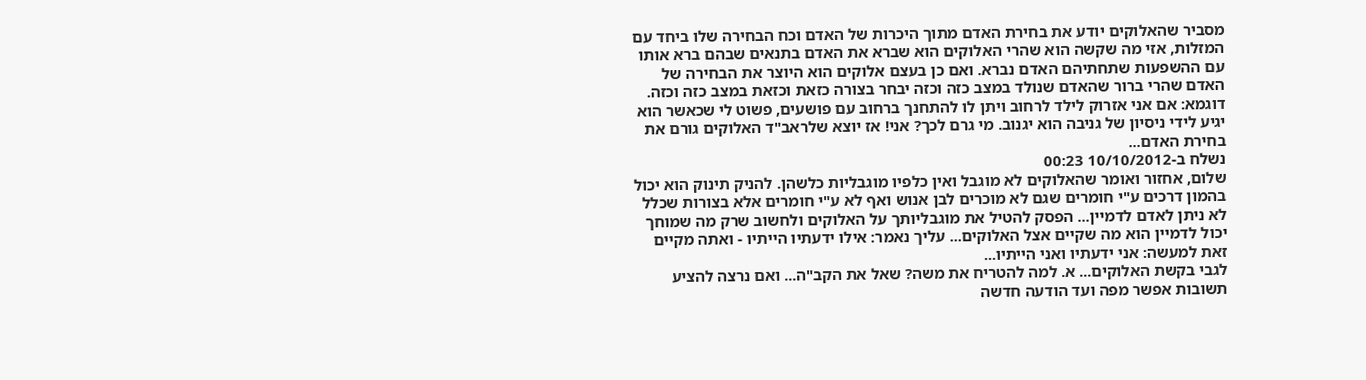מסביר שהאלוקים יודע את בחירת האדם מתוך היכרות של האדם וכח הבחירה שלו ביחד עם המזלות, אזי מה שקשה הוא שהרי האלוקים הוא שברא את האדם בתנאים שבהם ברא אותו עם ההשפעות שתחתיהם האדם נברא. ואם כן בעצם אלוקים הוא היוצר את הבחירה של האדם שהרי ברור שהאדם שנולד במצב כזה וכזה יבחר בצורה כזאת וכזאת במצב כזה וכזה. דוגמא: אם אני אזרוק לילד לרחוב ויתן לו להתחנך ברחוב עם פושעים, פשוט לי שכאשר הוא יגיע לידי ניסיון של גניבה הוא יגנוב. מי גרם לכך? אני! אז יוצא שלראב"ד האלוקים גורם את בחירת האדם...
נשלח ב-10/10/2012 00:23
שלום, אחזור ואומר שהאלוקים לא מוגבל ואין כלפיו מוגבליות כלשהן. להניק תינוק הוא יכול בהמון דרכים ע"י חומרים שגם לא מוכרים לבן אנוש ואף לא ע"י חומרים אלא בצורות שכלל לא ניתן לאדם לדמיין... הפסק להטיל את מוגבליותך על האלוקים ולחשוב שרק מה שמוחך יכול לדמיין הוא מה שקיים אצל האלוקים... עליך נאמר: אילו ידעתיו הייתיו - ואתה מקיים זאת למעשה: אני ידעתיו ואני הייתיו...
לגבי בקשת האלוקים... א. למה להטריח את משה? שאל את הקב"ה... ואם נרצה להציע תשובות אפשר מפה ועד הודעה חדשה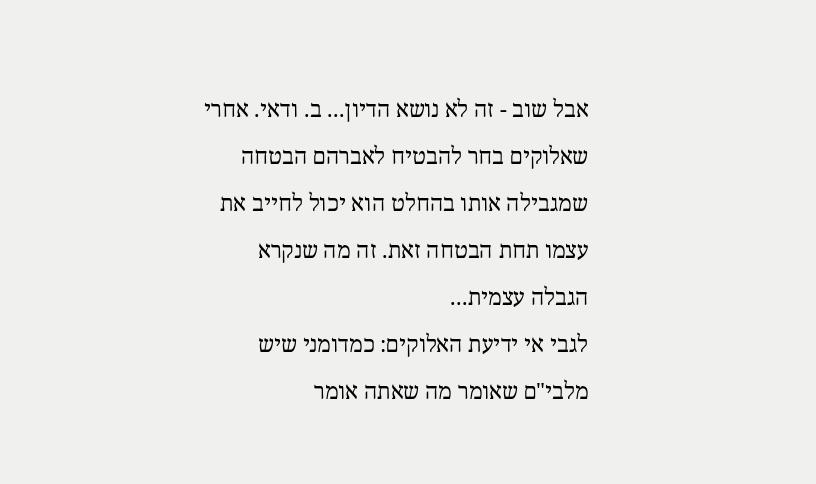אבל שוב - זה לא נושא הדיון... ב. ודאי. אחרי שאלוקים בחר להבטיח לאברהם הבטחה שמגבילה אותו בהחלט הוא יכול לחייב את עצמו תחת הבטחה זאת. זה מה שנקרא הגבלה עצמית...
לגבי אי ידיעת האלוקים: כמדומני שיש מלבי"ם שאומר מה שאתה אומר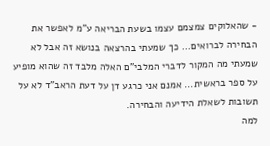- שהאלוקים צמצמם עצמו בשעת הבריאה ע"מ לאפשר את הבחירה לברואים... כך שמעתי בהרצאה בנושא זה אבל לא שמעתי מה המקור לדברי המלבי"ם האלה מלבד זה שהוא מופיע על ספר בראשית... אמנם אני כרגע דן על דעת הראב"ד לא על תשובות לשאלת הידיעה והבחירה.
למה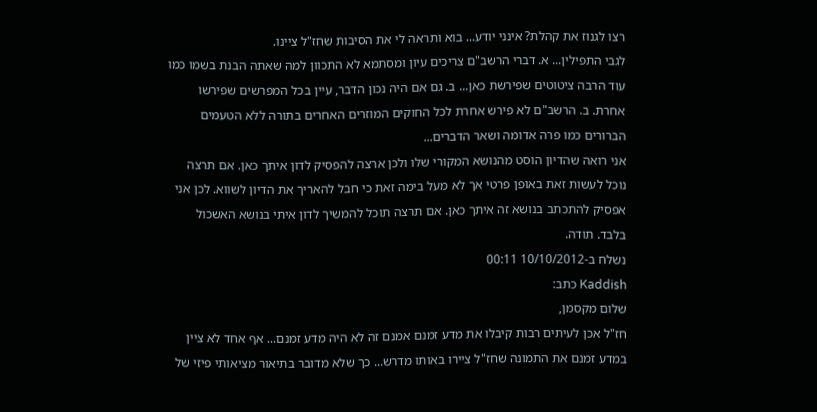רצו לגנוז את קהלת? אינני יודע... בוא ותראה לי את הסיבות שחז"ל ציינו.
לגבי התפילין... א. דברי הרשב"ם צריכים עיון ומסתמא לא התכוון למה שאתה הבנת בשמו כמו עוד הרבה ציטוטים שפירשת כאן... ב. גם אם היה נכון הדבר, עיין בכל המפרשים שפירשו אחרת. ב. הרשב"ם לא פירש אחרת לכל החוקים המוזרים האחרים בתורה ללא הטעמים הברורים כמו פרה אדומה ושאר הדברים...
אני רואה שהדיון הוסט מהנושא המקורי שלו ולכן ארצה להפסיק לדון איתך כאן. אם תרצה נוכל לעשות זאת באופן פרטי אך לא מעל בימה זאת כי חבל להאריך את הדיון לשווא. לכן אני אפסיק להתכתב בנושא זה איתך כאן. אם תרצה תוכל להמשיך לדון איתי בנושא האשכול בלבד. תודה.
נשלח ב-10/10/2012 00:11
Kaddish כתב:
שלום מקסמן,
חז"ל אכן לעיתים רבות קיבלו את מדע זמנם אמנם זה לא היה מדע זמנם... אף אחד לא ציין במדע זמנם את התמונה שחז"ל ציירו באותו מדרש... כך שלא מדובר בתיאור מציאותי פיזי של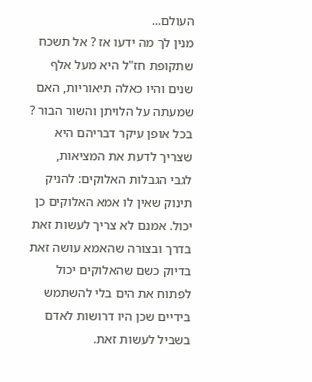העולם...
מנין לך מה ידעו אז ? אל תשכח שתקופת חז"ל היא מעל אלף שנים והיו כאלה תיאוריות, האם שמעתה על הלויתן והשור הבור ? בכל אופן עיקר דבריהם היא שצריך לדעת את המציאות,
לגבי הגבלות האלוקים: להניק תינוק שאין לו אמא האלוקים כן יכול. אמנם לא צריך לעשות זאת בדרך ובצורה שהאמא עושה זאת בדיוק כשם שהאלוקים יכול לפתוח את הים בלי להשתמש בידיים שכן היו דרושות לאדם בשביל לעשות זאת.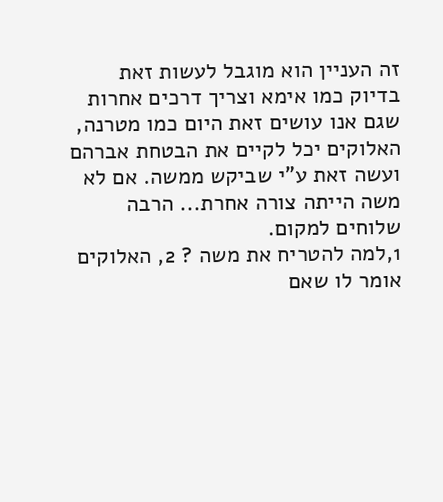זה העניין הוא מוגבל לעשות זאת בדיוק כמו אימא וצריך דרכים אחרות שגם אנו עושים זאת היום כמו מטרנה,
האלוקים יכל לקיים את הבטחת אברהם ועשה זאת ע"י שביקש ממשה. אם לא משה הייתה צורה אחרת... הרבה שלוחים למקום.
1,למה להטריח את משה ? 2, האלוקים אומר לו שאם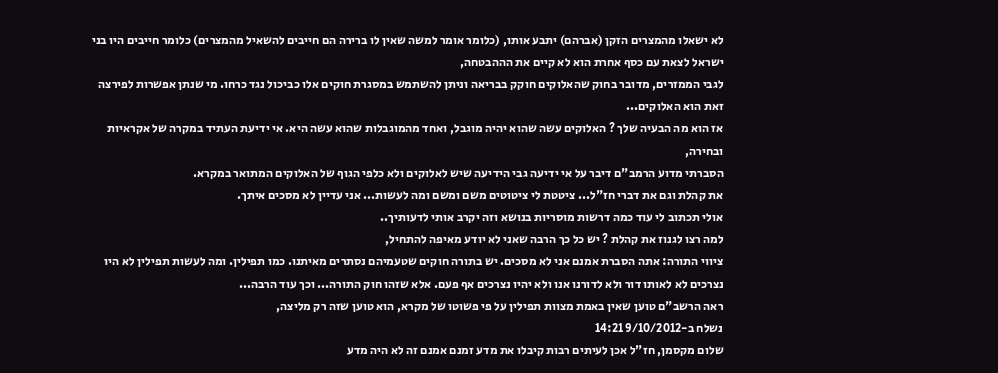לא ישאלו מהמצרים הזקן (אברהם) יתבע אותו, (כלומר אומר למשה שאין לו ברירה הם חייבים להשאיל מהמצרים) כלומר חייבים היו בני ישראל לצאת עם כסף אחרת הוא לא קיים את הההבטחה,
לגבי הממזרים, מדובר בחוק שהאלוקים חוקק בבריאה וניתן להשתמש במסגרת חוקים אלו כביכול נגד כרחו. מי שנתן אפשרות לפירצה זאת הוא האלוקים...
אז הוא מה הבעיה שלך ? האלוקים עשה שהוא יהיה מוגבל, ואחד מהמוגבלות שהוא עשה היא. אי ידיעת העתיד במקרה של אקראיות ובחירה,
הסברתי מדוע הרמב"ם דיבר על אי ידיעה גבי הידיעה שיש לאלוקים ולא כלפי הגוף של האלוקים המתואר במקרא.
את קהלת וגם את דברי חז"ל... ציטטת לי ציטוטים משם ומשם ומה לעשות... אני עדיין לא מסכים איתך.
אולי תכתוב לי עוד כמה דרשות מוסריות בנושא וזה יקרב אותי לדעותיך..
למה רצו לגנוז את קהלת ? יש כל כך הרבה שאני לא יודע מאיפה להתחיל,
ציווי התורה: אתה הסברת אמנם אני לא מסכים. יש בתורה חוקים שטעמיהם נסתרים מאיתנו. כמו תפילין. ומה לעשות תפילין לא היו נצרכים לא לאותו דור ולא לדורנו אנו ולא יהיו נצרכים אף פעם. אלא שזהו חוק התורה... וכך עוד הרבה...
ראה הרשב"ם טוען שאין באמת מצוות תפילין על פי פשוטו של מקרא, הוא טוען שזה רק מליצה,
נשלח ב-9/10/2012 14:21
שלום מקסמן, חז"ל אכן לעיתים רבות קיבלו את מדע זמנם אמנם זה לא היה מדע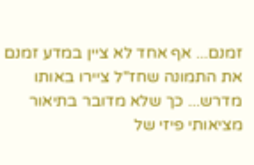זמנם... אף אחד לא ציין במדע זמנם את התמונה שחז"ל ציירו באותו מדרש... כך שלא מדובר בתיאור מציאותי פיזי של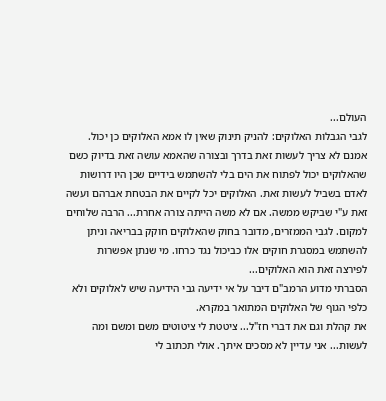העולם...
לגבי הגבלות האלוקים: להניק תינוק שאין לו אמא האלוקים כן יכול. אמנם לא צריך לעשות זאת בדרך ובצורה שהאמא עושה זאת בדיוק כשם שהאלוקים יכול לפתוח את הים בלי להשתמש בידיים שכן היו דרושות לאדם בשביל לעשות זאת. האלוקים יכל לקיים את הבטחת אברהם ועשה זאת ע"י שביקש ממשה. אם לא משה הייתה צורה אחרת... הרבה שלוחים למקום. לגבי הממזרים, מדובר בחוק שהאלוקים חוקק בבריאה וניתן להשתמש במסגרת חוקים אלו כביכול נגד כרחו. מי שנתן אפשרות לפירצה זאת הוא האלוקים...
הסברתי מדוע הרמב"ם דיבר על אי ידיעה גבי הידיעה שיש לאלוקים ולא כלפי הגוף של האלוקים המתואר במקרא.
את קהלת וגם את דברי חז"ל... ציטטת לי ציטוטים משם ומשם ומה לעשות... אני עדיין לא מסכים איתך. אולי תכתוב לי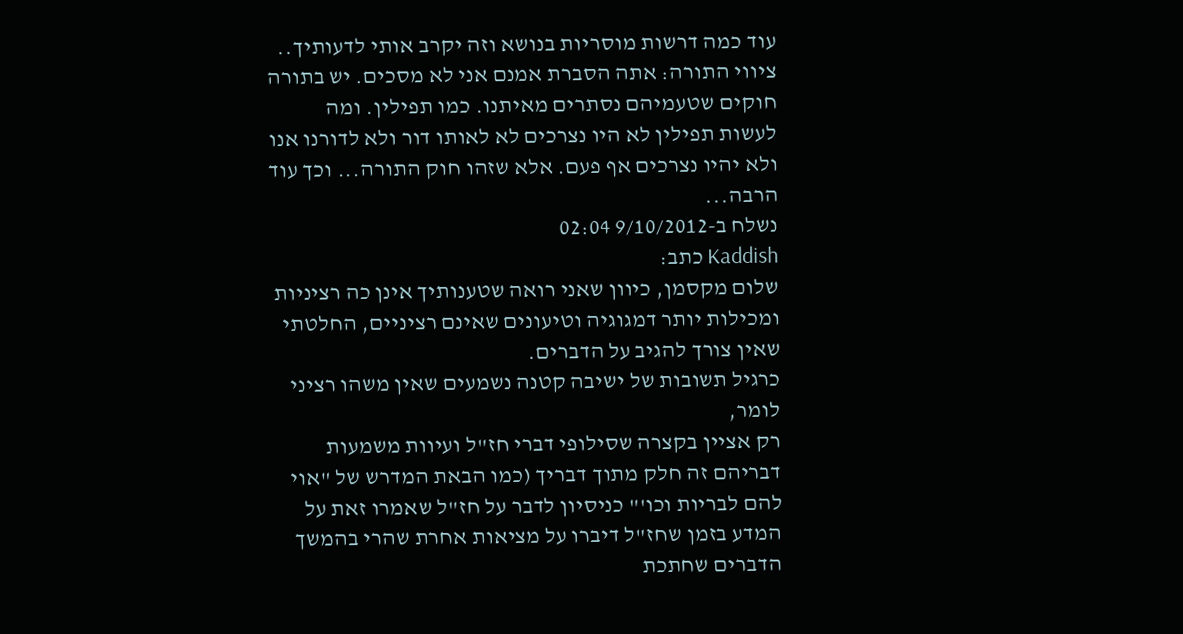עוד כמה דרשות מוסריות בנושא וזה יקרב אותי לדעותיך..
ציווי התורה: אתה הסברת אמנם אני לא מסכים. יש בתורה חוקים שטעמיהם נסתרים מאיתנו. כמו תפילין. ומה לעשות תפילין לא היו נצרכים לא לאותו דור ולא לדורנו אנו ולא יהיו נצרכים אף פעם. אלא שזהו חוק התורה... וכך עוד הרבה...
נשלח ב-9/10/2012 02:04
Kaddish כתב:
שלום מקסמן, כיוון שאני רואה שטענותיך אינן כה רציניות ומכילות יותר דמגוגיה וטיעונים שאינם רציניים, החלטתי שאין צורך להגיב על הדברים.
כרגיל תשובות של ישיבה קטנה נשמעים שאין משהו רציני לומר,
רק אציין בקצרה שסילופי דברי חז"ל ועיוות משמעות דבריהם זה חלק מתוך דבריך (כמו הבאת המדרש של "אוי להם לבריות וכו'" כניסיון לדבר על חז"ל שאמרו זאת על המדע בזמן שחז"ל דיברו על מציאות אחרת שהרי בהמשך הדברים שחתכת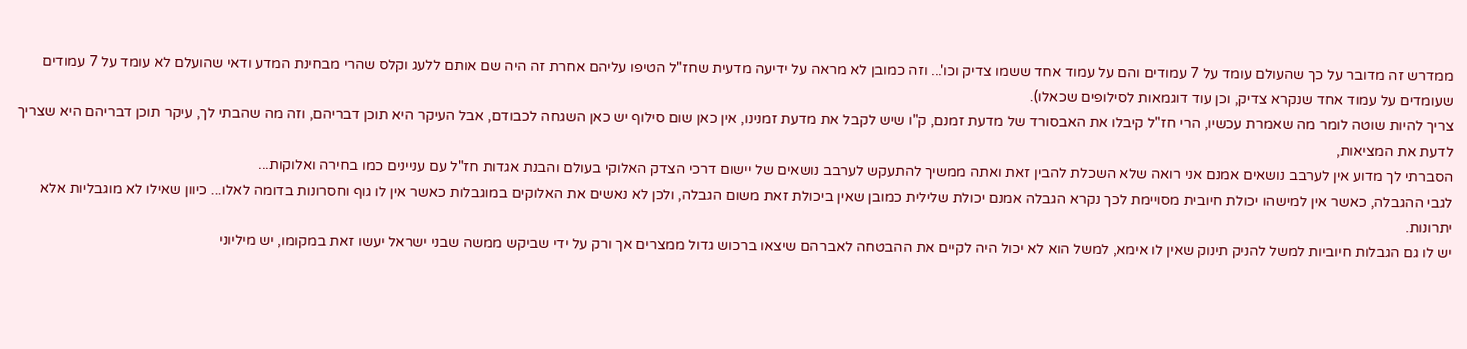ממדרש זה מדובר על כך שהעולם עומד על 7 עמודים והם על עמוד אחד ששמו צדיק וכו'... וזה כמובן לא מראה על ידיעה מדעית שחז"ל הטיפו עליהם אחרת זה היה שם אותם ללעג וקלס שהרי מבחינת המדע ודאי שהועלם לא עומד על 7 עמודים שעומדים על עמוד אחד שנקרא צדיק, וכן עוד דוגמאות לסילופים שכאלו).
צריך להיות שוטה לומר מה שאמרת עכשיו, הרי חז"ל קיבלו את האבסורד של מדעת זמנם, ק"ו שיש לקבל את מדעת זמנינו, אין כאן שום סילוף יש כאן השגחה לכבודם, אבל העיקר היא תוכן דבריהם, וזה מה שהבתי לך, עיקר תוכן דבריהם היא שצריך לדעת את המציאות,
הסברתי לך מדוע אין לערבב נושאים אמנם אני רואה שלא השכלת להבין זאת ואתה ממשיך להתעקש לערבב נושאים של יישום דרכי הצדק האלוקי בעולם והבנת אגדות חז"ל עם עניינים כמו בחירה ואלוקות...
לגבי ההגבלה, כאשר אין למישהו יכולת חיובית מסויימת לכך נקרא הגבלה אמנם יכולת שלילית כמובן שאין ביכולת זאת משום הגבלה, ולכן לא נאשים את האלוקים במוגבלות כאשר אין לו גוף וחסרונות בדומה לאלו... כיוון שאילו לא מוגבליות אלא יתרונות.
יש לו גם הגבלות חיוביות למשל להניק תינוק שאין לו אימא, למשל הוא לא יכול היה לקיים את ההבטחה לאברהם שיצאו ברכוש גדול ממצרים אך ורק על ידי שביקש ממשה שבני ישראל יעשו זאת במקומו, יש מיליוני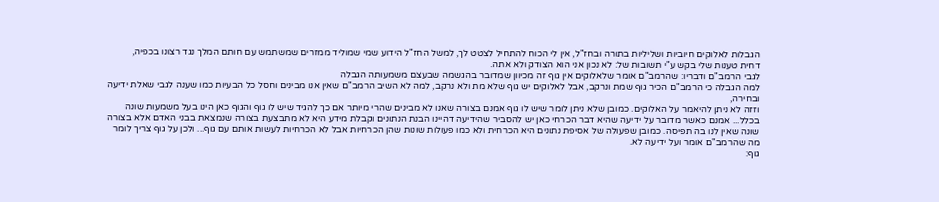הגבלות לאלוקים חיוביות ושליליות בתורה ובחז"ל, אין לי הכוח להתחיל לצטט לך, למשל החז"ל הידוע שמי שמוליד ממזרים שמשתמש עם חותם המלך נגד רצונו בכפיה,
דחית טענות שלי בקש ע"י תשובות של: לא נכון אני הוא הצודק ולא אתה.
לגבי הרמב"ם ודבריו: שהרמב"ם אומר שלאלוקים אין גוף זה מכיוון שמדובר בהגשמה שבעצם משמעותה הגבלה
למה הגבלה כי הרמב"ם הכיר גוף שמת ונרקב, אבל לאלוקים יש גוף שלא מת ולא נרקב, למה לא השיב הרמב"ם שאין אנו מבינים וחסל כל הבעיות כמו שענה לגבי שאלת ידיעה ובחירה,
וזזה לא ניתן להיאמר על האלוקים. כמובן שלא ניתן לומר שיש לו גוף אמנם בצורה שאנו לא מבינים שהרי מיותר אם כך להגיד שיש לו גוף והגוף כאן הינו בעל משמעות שונה בכלל... אמנם כאשר מדובר על ידיעה שהיא דבר הכרחי כאן יש להסביר שהידיעה דהיינו הבנת הנתונים וקבלת מידע היא לא מתבצעת בצורה שנמצאת בבני האדם אלא בצורה שונה שאין לנו בה תפיסה. כמובן שפעולה של אסיפת נתונים היא הכרחית ולא כמו פעולות שונות שהן הכרחיות אבל לא הכרחיות לעשות אותם עם גוף... ולכן על גוף צריך לומר מה שהרמב"ם אומר ועל ידיעה לא.
גוף: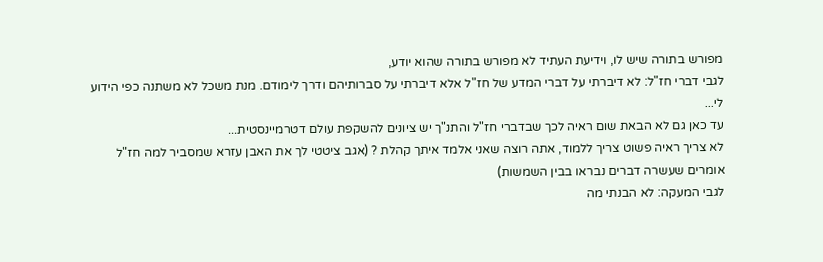מפורש בתורה שיש לו, וידיעת העתיד לא מפורש בתורה שהוא יודע,
לגבי דברי חז"ל: לא דיברתי על דברי המדע של חז"ל אלא דיברתי על סברותיהם ודרך לימודם. מנת משכל לא משתנה כפי הידוע לי...
עד כאן גם לא הבאת שום ראיה לכך שבדברי חז"ל והתנ"ך יש ציונים להשקפת עולם דטרמיינסטית...
לא צריך ראיה פשוט צריך ללמוד, אתה רוצה שאני אלמד איתך קהלת ? (אגב ציטטי לך את האבן עזרא שמסביר למה חז"ל אומרים שעשרה דברים נבראו בבין השמשות)
לגבי המעקה: לא הבנתי מה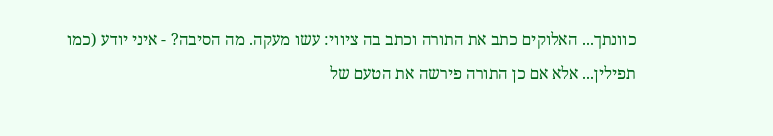כוונתך... האלוקים כתב את התורה וכתב בה ציווי: עשו מעקה. מה הסיבה? - איני יודע (כמו תפילין... אלא אם כן התורה פירשה את הטעם של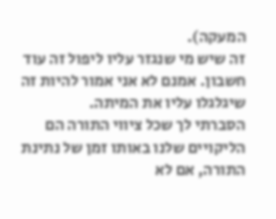המעקה).
זה שיש מי שנגזר עליו ליפול זה עוד חשבון. אמנם לא אני אמור להיות זה שיגלגלו עליו את המיתה.
הסברתי לך שכל ציווי התורה הם הליקויים שלנו באותו זמן של נתינת התורה, אם לא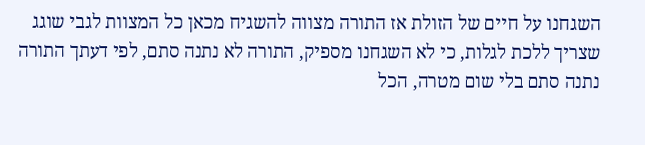השגחנו על חיים של הזולת אז התורה מצווה להשגיח מכאן כל המצוות לגבי שוגג שצריך ללכת לגלות, כי לא השגחנו מספיק, התורה לא נתנה סתם, לפי דעתך התורה נתנה סתם בלי שום מטרה, הכל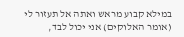במילא קבוע מראש ואתה אל תעזור לי (אומר האלוקים) אני יכול לבד,